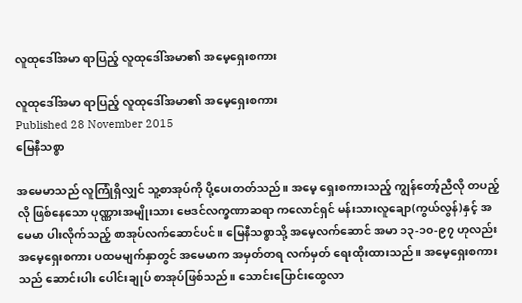လူထုဒေါ်အမာ ရာပြည့် လူထုဒေါ်အမာ၏ အမေ့ရှေးစကား

လူထုဒေါ်အမာ ရာပြည့် လူထုဒေါ်အမာ၏ အမေ့ရှေးစကား
Published 28 November 2015
မြေနီသစ္စာ

အမေမာသည် လူကြုံရှိလျှင် သူ့စာအုပ်ကို ပို့ပေးတတ်သည်။ အမေ့ ရှေးစကားသည့် ကျွန်တော့်ညီလို တပည့်လို ဖြစ်နေသော ပုဏ္ဏားအမျိုးသား ဗေဒင်လက္ခဏာဆရာ ကလောင်ရှင် မန်းသားလူချော(ကွယ်လွန်)နှင့် အမေမာ ပါးလိုက်သည့် စာအုပ်လက်ဆောင်ပင်။ မြေနီသစ္စာသို့ အမေ့လက်ဆောင် အမာ ၁၃-၁၀-၉၇ ဟုလည်း အမေ့ရှေးစကား ပထမမျက်နှာတွင် အမေမာက အမှတ်တရ လက်မှတ် ရေးထိုးထားသည်။ အမေ့ရှေးစကားသည် ဆောင်းပါး ပေါင်းချုပ် စာအုပ်ဖြစ်သည်။ သောင်းပြောင်းထွေလာ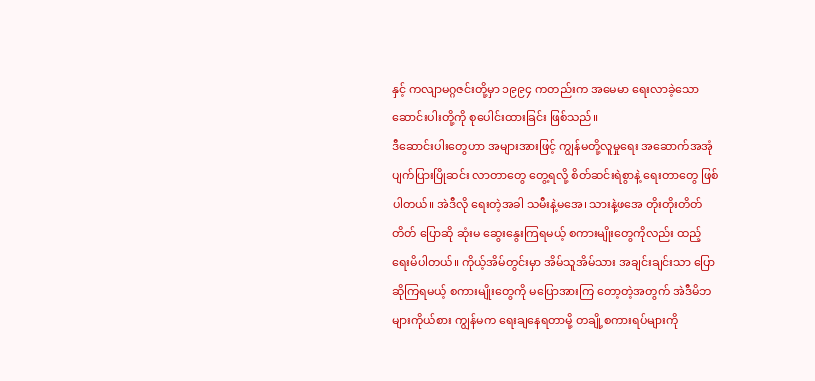နှင့် ကလျာမဂ္ဂဇင်းတို့မှာ ၁၉၉၄ ကတည်းက အမေမာ ရေးလာခဲ့သော ဆောင်းပါးတို့ကို စုပေါင်းထားခြင်း ဖြစ်သည်။
ဒီဆောင်းပါးတွေဟာ အများအားဖြင့် ကျွန်မတို့လူမှုရေး အဆောက်အအုံ ပျက်ပြားပြိုဆင်း လာတာတွေ တွေ့ရလို့ စိတ်ဆင်းရဲစွာနဲ့ ရေးတာတွေ ဖြစ်ပါတယ်။ အဲဒီလို ရေးတဲ့အခါ သမီးနဲ့မအေ၊ သားနဲ့ဖအေ တိုးတိုးတိတ်တိတ် ပြောဆို ဆုံးမ ဆွေးနွေးကြရမယ့် စကားမျိုးတွေကိုလည်း ထည့်ရေးမိပါတယ်။ ကိုယ့်အိမ်တွင်းမှာ အိမ်သူအိမ်သား အချင်းချင်းသာ ပြောဆိုကြရမယ့် စကားမျိုးတွေကို မပြောအားကြ တော့တဲ့အတွက် အဲဒီမိဘများကိုယ်စား ကျွန်မက ရေးချနေရတာမို့ တချို့စကားရပ်များကို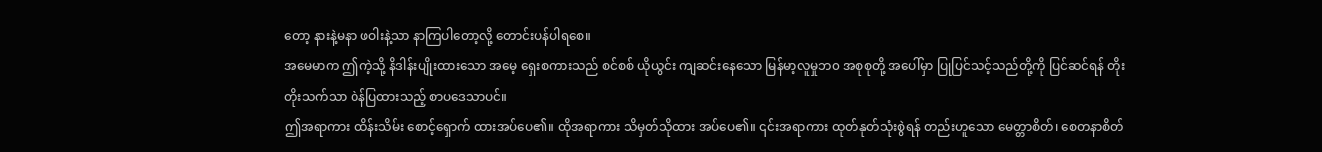တော့ နားနဲ့မနာ ဖဝါးနဲ့သာ နာကြပါတော့လို့ တောင်းပန်ပါရစေ။
အမေမာက ဤကဲ့သို့ နိဒါန်းပျိုးထားသော အမေ့ ရှေးစကားသည် စင်စစ် ယိုယွင်း ကျဆင်းနေသော မြန်မာ့လူမှုဘ၀ အစုစုတို့ အပေါ်မှာ ပြုပြင်သင့်သည်တို့ကို ပြင်ဆင်ရန် တိုးတိုးသက်သာ òန်ပြထားသည့် စာပဒေသာပင်။
ဤအရာကား ထိန်းသိမ်း စောင့်ရှောက် ထားအပ်ပေ၏။ ထိုအရာကား သိမှတ်သိုထား အပ်ပေ၏။ ၎င်းအရာကား ထုတ်နုတ်သုံးစွဲရန် တည်းဟူသော မေတ္တာစိတ်၊ စေတနာစိတ်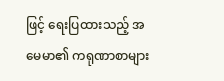ဖြင့် ရေးပြထားသည့် အမေမာ၏ ကရုဏာစာများ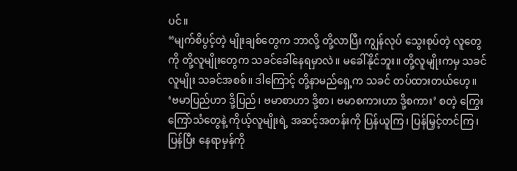ပင်။
“မျက်စိပွင့်တဲ့ မျိုးချစ်တွေက ဘာလို့ တို့လာပြီး ကျွန်လုပ် သွေးစုပ်တဲ့ လူတွေကို တို့လူမျိုးတွေက သခင်ခေါ်နေရမှာလဲ။ မခေါ်နိုင်ဘူး။ တို့လူမျိုးကမှ သခင်လူမျိုး သခင်အစစ်။ ဒါကြောင့် တို့နာမည်ရှေ့က သခင် တပ်ထားတယ်ဟေ့။ ‘ဗမာပြည်ဟာ ဒို့ပြည်၊ ဗမာစာဟာ ဒို့စာ၊ ဗမာစကားဟာ ဒို့စကား’ စတဲ့ ကြွေးကြော်သံတွေနဲ့ ကိုယ့်လူမျိုးရဲ့ အဆင့်အတန်းကို ပြန်ယူကြ၊ ပြန်မြှင့်တင်ကြ၊ ပြန်ပြီး နေရာမှန်ကို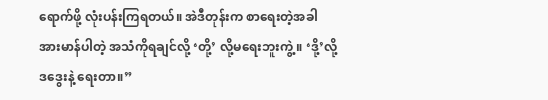ရောက်ဖို့ လုံးပန်းကြရတယ်။ အဲဒီတုန်းက စာရေးတဲ့အခါ အားမာန်ပါတဲ့ အသံကိုရချင်လို့ ‘တို့’ လို့မရေးဘူးကွဲ့။ ‘ဒို့’လို့ ဒဒွေးနဲ့ ရေးတာ။”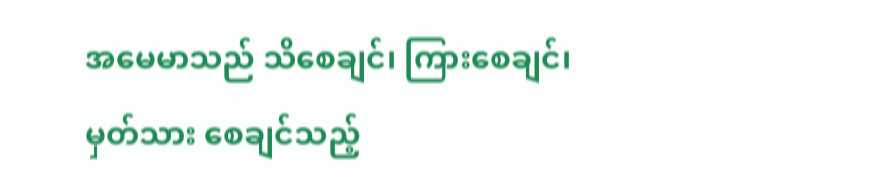အမေမာသည် သိစေချင်၊ ကြားစေချင်၊ မှတ်သား စေချင်သည့်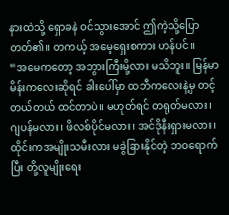နားထဲသို့ ရှောခနဲ ဝင်သွားအောင် ဤကဲ့သို့ပြောတတ်၏။ တကယ့် အမေ့ရှေးစကား ဟန်ပင်။
“အမေကတော့ အဘွားကြီးမို့လား မသိဘူး။ မြန်မာ မိန်းကလေးဆိုရင် ခါးပေါ်မှာ ထဘီကလေးနဲ့မှ တင့်တယ်တယ် ထင်တာပဲ။ မဟုတ်ရင် တရုတ်မလား၊ ဂျပန်မလား၊ ဖိလစ်ပိုင်မလား၊ အင်ဒိုနီးရှားမလား၊ ထိုင်းကအမျိုးသမီးလား မခွဲခြားနိုင်တဲ့ ဘဝရောက်ပြီး တို့လူမျိုးရေး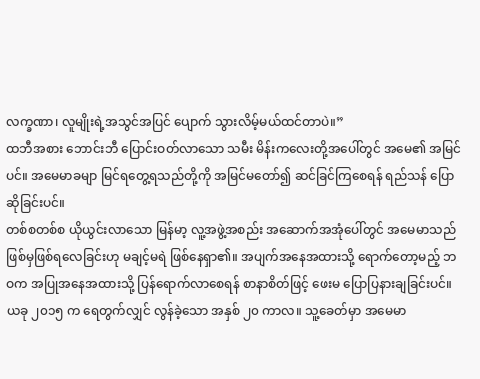လက္ခဏာ၊ လူမျိုးရဲ့အသွင်အပြင် ပျောက် သွားလိမ့်မယ်ထင်တာပဲ။”
ထဘီအစား ဘောင်းဘီ ပြောင်းဝတ်လာသော သမီး မိန်းကလေးတို့အပေါ်တွင် အမေ၏ အမြင်ပင်။ အမေမာခမျာ မြင်ရတွေ့ရသည်တို့ကို အမြင်မတော်၍ ဆင်ခြင်ကြစေရန် ရည်သန် ပြောဆိုခြင်းပင်။
တစ်စတစ်စ ယိုယွင်းလာသော မြန်မာ့ လူ့အဖွဲ့အစည်း အဆောက်အအုံပေါ်တွင် အမေမာသည် ဖြစ်မှဖြစ်ရလေခြင်းဟု မချင့်မရဲ ဖြစ်နေရှာ၏။ အပျက်အနေအထားသို့ ရောက်တော့မည့် ဘဝက အပြုအနေအထားသို့ ပြန်ရောက်လာစေရန် စာနာစိတ်ဖြင့် ဖေးမ ပြောပြနားချခြင်းပင်။
ယခု ၂၀၁၅ က ရေတွက်လျှင် လွန်ခဲ့သော အနှစ် ၂၀ ကာလ။ သူ့ခေတ်မှာ အမေမာ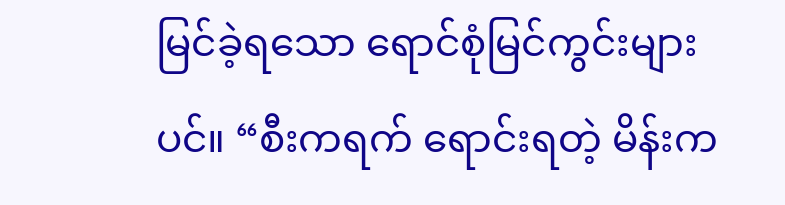မြင်ခဲ့ရသော ရောင်စုံမြင်ကွင်းများပင်။ “စီးကရက် ရောင်းရတဲ့ မိန်းက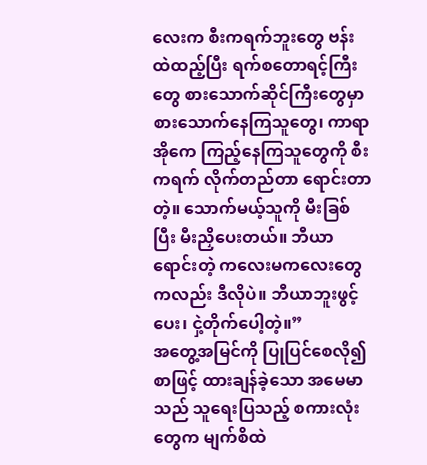လေးက စီးကရက်ဘူးတွေ ဗန်းထဲထည့်ပြီး ရက်စတောရင့်ကြီးတွေ စားသောက်ဆိုင်ကြီးတွေမှာ စားသောက်နေကြသူတွေ၊ ကာရာအိုကေ ကြည့်နေကြသူတွေကို စီးကရက် လိုက်တည်တာ ရောင်းတာတဲ့။ သောက်မယ့်သူကို မီးခြစ်ပြီး မီးညှိပေးတယ်။ ဘီယာရောင်းတဲ့ ကလေးမကလေးတွေကလည်း ဒီလိုပဲ။ ဘီယာဘူးဖွင့်ပေး၊ ငှဲ့တိုက်ပေါ့တဲ့။”
အတွေ့အမြင်ကို ပြုပြင်စေလို၍ စာဖြင့် ထားချန်ခဲ့သော အမေမာသည် သူရေးပြသည့် စကားလုံးတွေက မျက်စိထဲ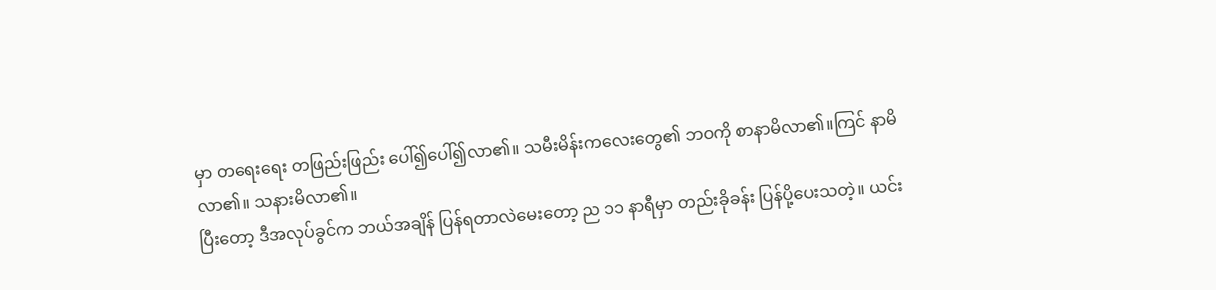မှာ တရေးရေး တဖြည်းဖြည်း ပေါ်၍ပေါ်၍လာ၏။ သမီးမိန်းကလေးတွေ၏ ဘဝကို စာနာမိလာ၏။ကြင် နာမိလာ၏။ သနားမိလာ၏။
ပြီးတော့ ဒီအလုပ်ခွင်က ဘယ်အချိန် ပြန်ရတာလဲမေးတော့ ည ၁၁ နာရီမှာ တည်းခိုခန်း ပြန်ပို့ပေးသတဲ့။ ယင်း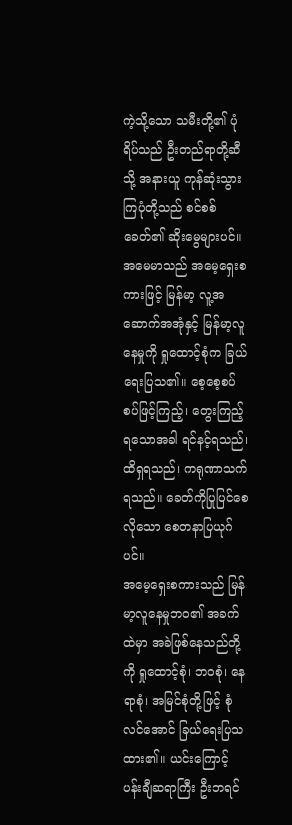ကဲ့သို့သော သမီးတို့၏ ပုံရိပ်သည် ဦးတည်ရာတို့ဆီသို့ အနားယူ ကုန်ဆုံးသွားကြပုံတို့သည် စင်စစ်ခေတ်၏ ဆိုးမွေများပင်။
အမေမာသည် အမေ့ရှေးစကားဖြင့် မြန်မာ့ လူ့အဆောက်အအုံနှင့် မြန်မာ့လူနေမှုကို ရှုထောင့်စုံက ခြယ်ရေးပြသ၏။ စေ့စေ့စပ်စပ်ဖြင့်ကြည့်၊ တွေးကြည့်ရသောအခါ ရင်နင့်ရသည်၊ ထိရှရသည်၊ ကရုဏာသက်ရသည်။ ခေတ်ကိုပြုပြင်စေလိုသော စေတနာပြယုဂ်ပင်။
အမေ့ရှေးစကားသည် မြန်မာ့လူနေမှုဘဝ၏ အခက်ထဲမှာ အခဲဖြစ်နေသည်တို့ကို ရှုထောင့်စုံ၊ ဘဝစုံ၊ နေရာစုံ၊ အမြင်စုံတို့ဖြင့် စုံလင်အောင် ခြယ်ရေးပြသထား၏။ ယင်းကြောင့် ပန်းချီဆရာကြီး ဦးဘရင်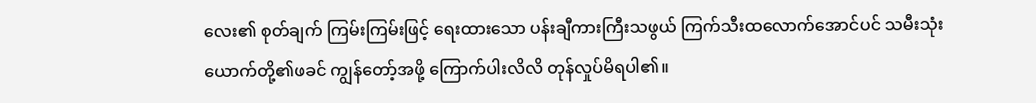လေး၏ စုတ်ချက် ကြမ်းကြမ်းဖြင့် ရေးထားသော ပန်းချီကားကြီးသဖွယ် ကြက်သီးထလောက်အောင်ပင် သမီးသုံးယောက်တို့၏ဖခင် ကျွန်တော့်အဖို့ ကြောက်ပါးလိလိ တုန်လှုပ်မိရပါ၏။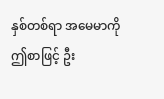နှစ်တစ်ရာ အမေမာကို ဤစာဖြင့် ဦး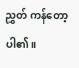ညွှတ် ကန်တော့ပါ၏။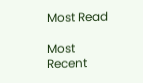Most Read

Most Recent